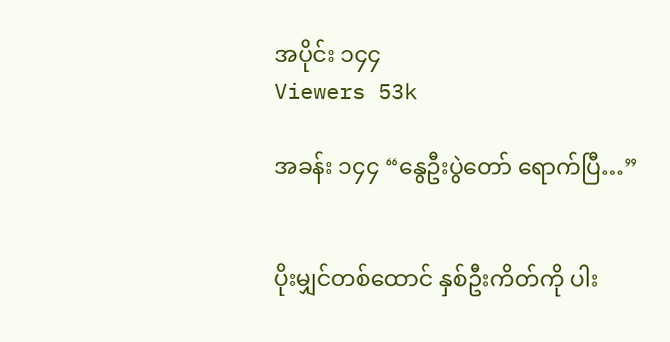အပိုင်း ၁၄၄
Viewers 53k

အခန်း ၁၄၄ “နွေဦးပွဲတော် ရောက်ပြီ…”


ပိုးမျှင်တစ်ထောင် နှစ်ဦးကိတ်ကို ပါး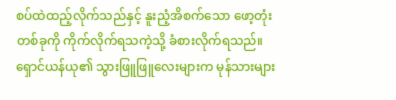စပ်ထဲထည့်လိုက်သည်နှင့် နူးညံ့အိစက်သော ဖော့တုံးတစ်ခုကို ကိုက်လိုက်ရသကဲ့သို့ ခံစားလိုက်ရသည်။ ရှောင်ယန်ယု၏ သွားဖြူဖြူလေးများက မုန်သားများ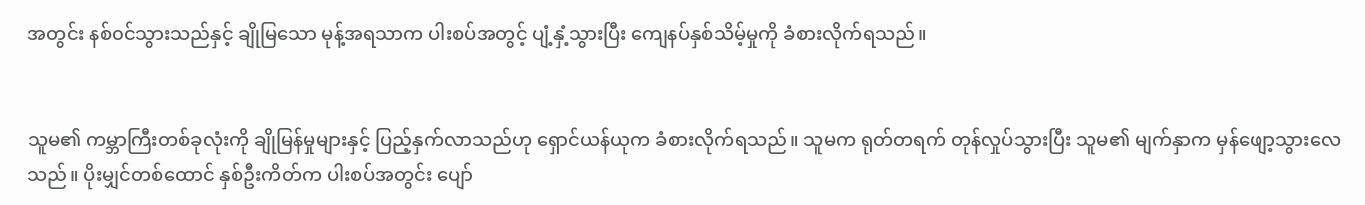အတွင်း နစ်၀င်သွားသည်နှင့် ချိုမြသော မုန့်အရသာက ပါးစပ်အတွင့် ပျံ့နှံ့သွားပြီး ကျေနပ်နှစ်သိမ့်မှုကို ခံစားလိုက်ရသည်။


သူမ၏ ကမ္ဘာကြီးတစ်ခုလုံးကို ချိုမြန်မှုများနှင့် ပြည့်နှက်လာသည်ဟု ရှောင်ယန်ယုက ခံစားလိုက်ရသည်။ သူမက ရုတ်တရက် တုန်လှုပ်သွားပြီး သူမ၏ မျက်နှာက မှန်ဖျော့သွားလေသည်။ ပိုးမျှင်တစ်ထောင် နှစ်ဦးကိတ်က ပါးစပ်အတွင်း ပျော်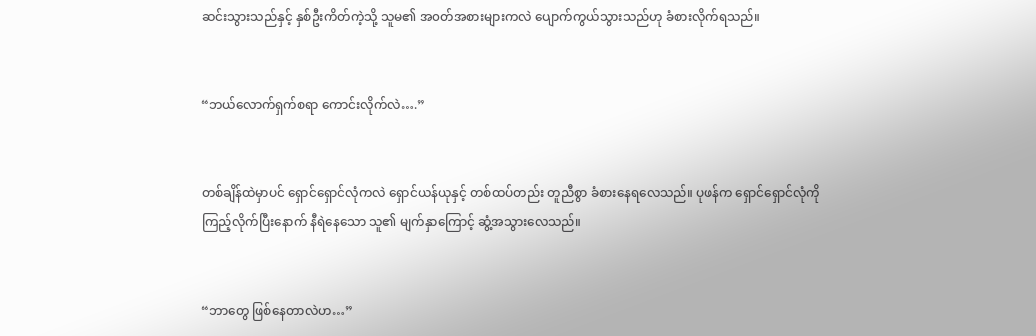ဆင်းသွားသည်နှင့် နှစ်ဦးကိတ်ကဲ့သို့ သူမ၏ အ၀တ်အစားများကလဲ ပျောက်ကွယ်သွားသည်ဟု ခံစားလိုက်ရသည်။


“ဘယ်လောက်ရှက်စရာ ကောင်းလိုက်လဲ….”


တစ်ချိန်ထဲမှာပင် ရှောင်ရှောင်လုံကလဲ ရှောင်ယန်ယုနှင့် တစ်ထပ်တည်း တူညီစွာ ခံစားနေရလေသည်။ ပုဖန်က ရှောင်ရှောင်လုံကို ကြည့်လိုက်ပြီးနောက် နီရဲနေသော သူ၏ မျက်နှာကြောင့် ဆွံ့အသွားလေသည်။


“ဘာတွေ ဖြစ်နေတာလဲဟ…”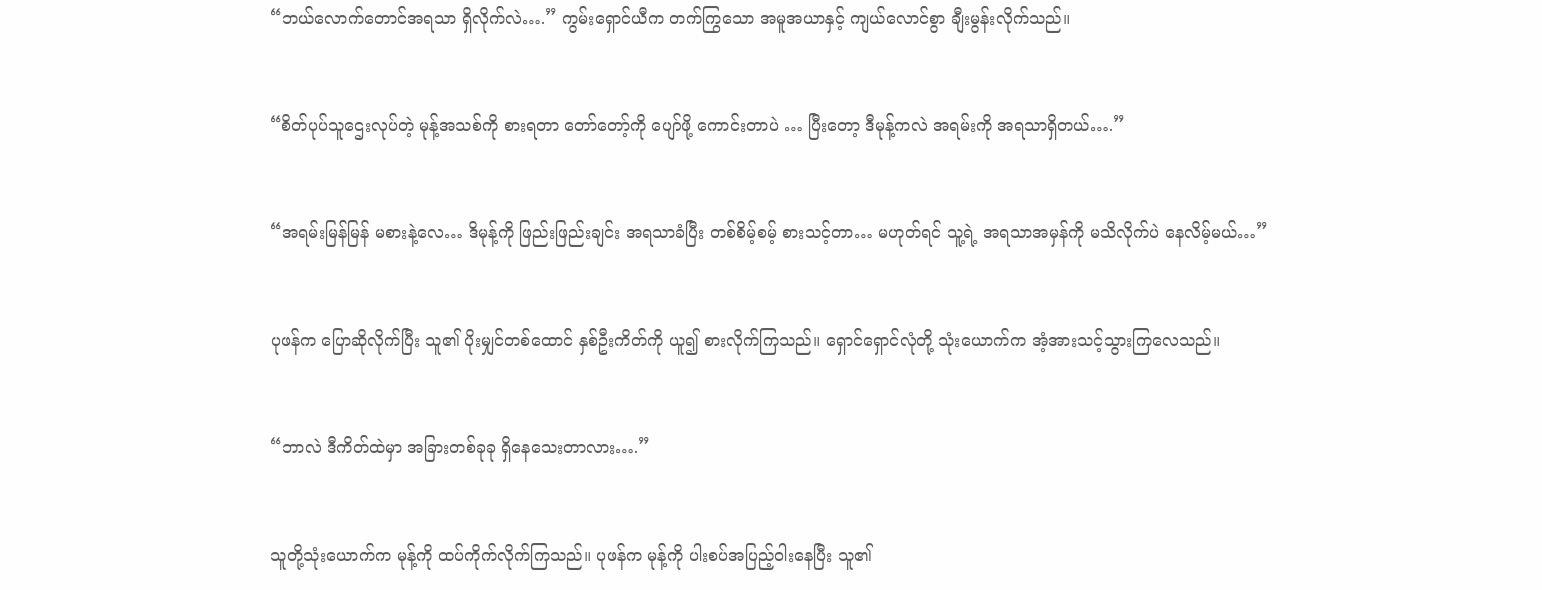“ဘယ်လောက်တောင်အရသာ ရှိလိုက်လဲ….” ကွမ်းရှောင်ယီက တက်ကြွသော အမူအယာနှင့် ကျယ်လောင်စွာ ချီးမွန်းလိုက်သည်။


“စိတ်ပုပ်သူဌေးလုပ်တဲ့ မုန့်အသစ်ကို စားရတာ တော်တော့်ကို ပျော်ဖို့ ကောင်းတာပဲ … ပြီးတော့ ဒီမုန့်ကလဲ အရမ်းကို အရသာရှိတယ်….”


“အရမ်းမြန်မြန် မစားနဲ့လေ… ဒိမုန့်ကို ဖြည်းဖြည်းချင်း အရသာခံပြီး တစ်စိမ့်စမ့် စားသင့်တာ… မဟုတ်ရင် သူ့ရဲ့ အရသာအမှန်ကို မသိလိုက်ပဲ နေလိမ့်မယ်…”


ပုဖန်က ပြောဆိုလိုက်ပြီး သူ၏ ပိုးမျှင်တစ်ထောင် နှစ်ဦးကိတ်ကို ယူ၍ စားလိုက်ကြသည်။ ရှောင်ရှောင်လုံတို့ သုံးယောက်က အံ့အားသင့်သွားကြလေသည်။


“ဘာလဲ ဒီကိတ်ထဲမှာ အခြားတစ်ခုခု ရှိနေသေးတာလား….”


သူတို့သုံးယောက်က မုန့်ကို ထပ်ကိုက်လိုက်ကြသည်။ ပုဖန်က မုန့်ကို ပါးစပ်အပြည့်ဝါးနေပြီး သူ၏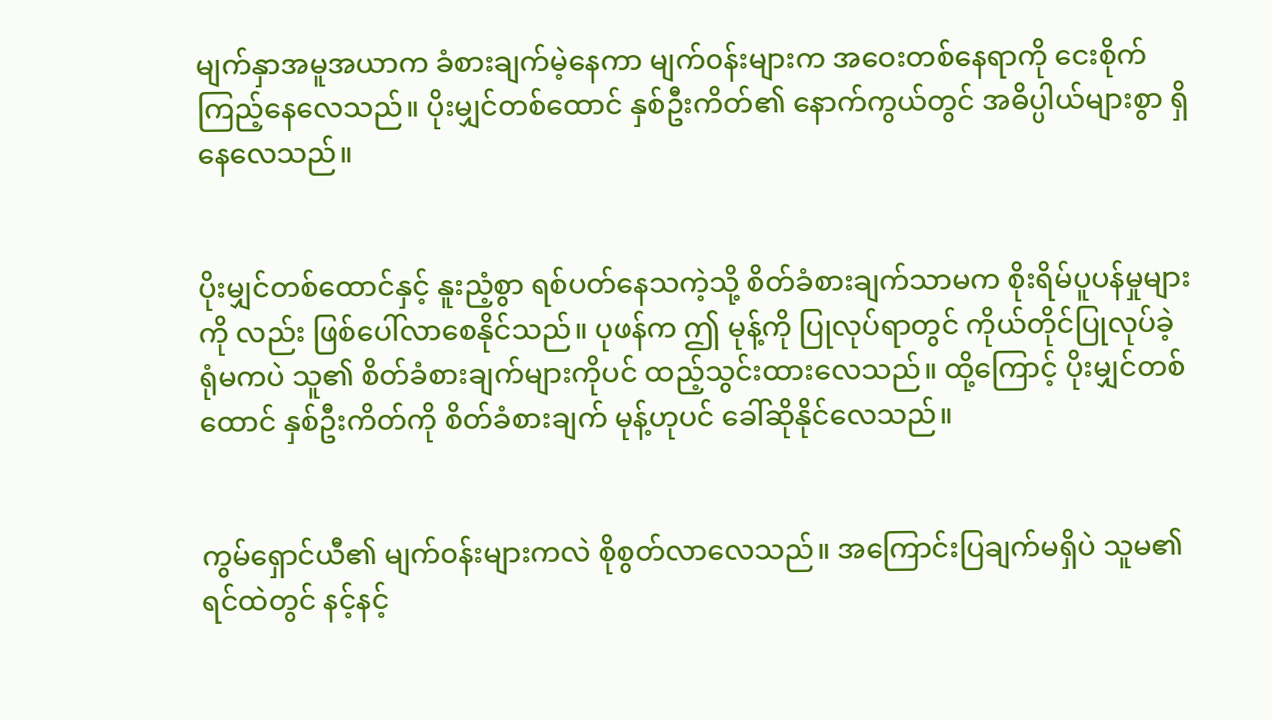မျက်နှာအမူအယာက ခံစားချက်မဲ့နေကာ မျက်၀န်းများက အဝေးတစ်နေရာကို ငေးစိုက်ကြည့်နေလေသည်။ ပိုးမျှင်တစ်ထောင် နှစ်ဦးကိတ်၏ နောက်ကွယ်တွင် အဓိပ္ပါယ်များစွာ ရှိနေလေသည်။


ပိုးမျှင်တစ်ထောင်နှင့် နူးညံ့စွာ ရစ်ပတ်နေသကဲ့သို့ စိတ်ခံစားချက်သာမက စိုးရိမ်ပူပန်မှုများကို လည်း ဖြစ်ပေါ်လာစေနိုင်သည်။ ပုဖန်က ဤ မုန့်ကို ပြုလုပ်ရာတွင် ကိုယ်တိုင်ပြုလုပ်ခဲ့ရုံမကပဲ သူ၏ စိတ်ခံစားချက်များကိုပင် ထည့်သွင်းထားလေသည်။ ထို့ကြောင့် ပိုးမျှင်တစ်ထောင် နှစ်ဦးကိတ်ကို စိတ်ခံစားချက် မုန့်ဟုပင် ခေါ်ဆိုနိုင်လေသည်။


ကွမ်ရှောင်ယီ၏ မျက်၀န်းများကလဲ စိုစွတ်လာလေသည်။ အကြောင်းပြချက်မရှိပဲ သူမ၏ ရင်ထဲတွင် နင့်နင့်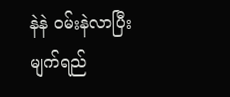နဲနဲ ၀မ်းနဲလာပြီး မျက်ရည်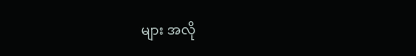များ အလို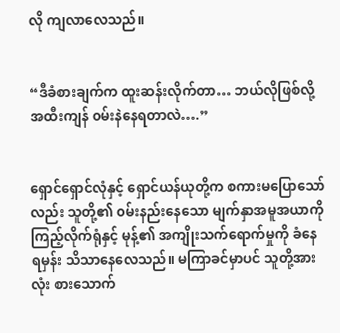လို ကျလာလေသည်။


“ဒီခံစားချက်က ထူးဆန်းလိုက်တာ… ဘယ်လိုဖြစ်လို့ အထီးကျန် ၀မ်းနဲနေရတာလဲ….”


ရှောင်ရှောင်လုံနှင့် ရှောင်ယန်ယုတို့က စကားမပြောသော်လည်း သူတို့၏ ၀မ်းနည်းနေသော မျက်နှာအမူအယာကို ကြည့်လိုက်ရုံနှင့် မုန့်၏ အကျိုးသက်ရောက်မှုကို ခံနေရမှန်း သိသာနေလေသည်။ မကြာခင်မှာပင် သူတို့အားလုံး စားသောက်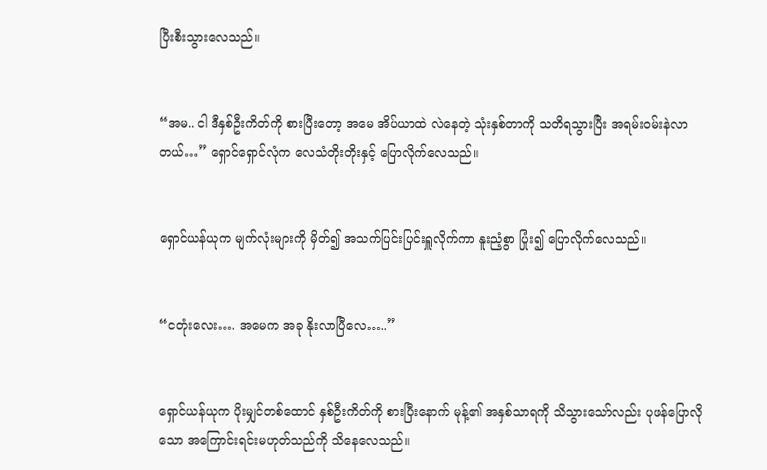ပြီးစီးသွားလေသည်။


“အမ.. ငါ ဒီနှစ်ဦးကိတ်ကို စားပြီးတော့ အမေ အိပ်ယာထဲ လဲနေတဲ့ သုံးနှစ်တာကို သတိရသွားပြီး အရမ်း၀မ်းနဲလာတယ်…” ရှောင်ရှောင်လုံက လေသံတိုးတိုးနှင့် ပြောလိုက်လေသည်။


ရှောင်ယန်ယုက မျက်လုံးများကို မှိတ်၍ အသက်ပြင်းပြင်းရှူလိုက်ကာ နူးညံ့စွာ ပြုံး၍ ပြောလိုက်လေသည်။


“ငတုံးလေး…. အမေက အခု နိုးလာပြီလေ…..”


ရှောင်ယန်ယုက ပိုးမျှင်တစ်ထောင် နှစ်ဦးကိတ်ကို စားပြီးနောက် မုန့်၏ အနှစ်သာရကို သိသွားသော်လည်း ပုဖန်ပြောလိုသော အကြောင်းရင်းမဟုတ်သည်ကို သိနေလေသည်။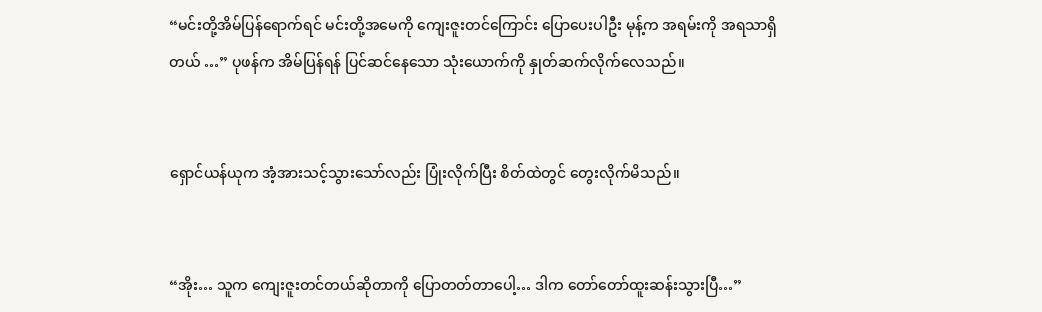“မင်းတို့အိမ်ပြန်ရောက်ရင် မင်းတို့အမေကို ကျေးဇူးတင်ကြောင်း ပြောပေးပါဦး မုန့်က အရမ်းကို အရသာရှိတယ် …” ပုဖန်က အိမ်ပြန်ရန် ပြင်ဆင်နေသော သုံးယောက်ကို နှုတ်ဆက်လိုက်လေသည်။


ရှောင်ယန်ယုက အံ့အားသင့်သွားသော်လည်း ပြုံးလိုက်ပြီး စိတ်ထဲတွင် တွေးလိုက်မိသည်။


“အိုး… သူက ကျေးဇူးတင်တယ်ဆိုတာကို ပြောတတ်တာပေါ့… ဒါက တော်တော်ထူးဆန်းသွားပြီ…”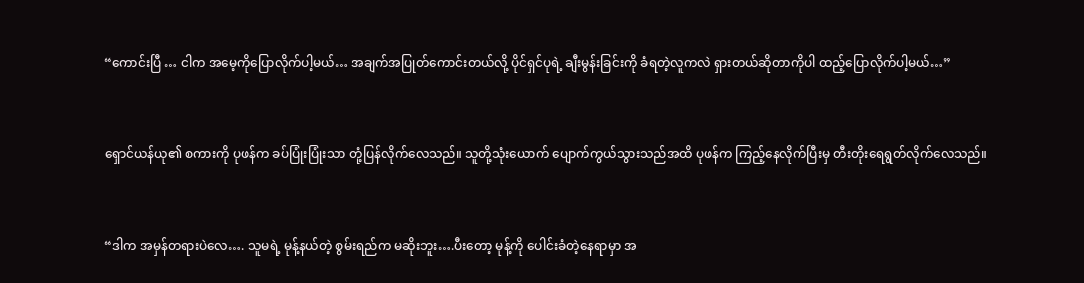“ကောင်းပြီ … ငါက အမေ့ကိုပြောလိုက်ပါ့မယ်… အချက်အပြုတ်ကောင်းတယ်လို့ ပိုင်ရှင်ပုရဲ့ ချီးမွန်းခြင်းကို ခံရတဲ့လူကလဲ ရှားတယ်ဆိုတာကိုပါ ထည့်ပြောလိုက်ပါ့မယ်…”


ရှောင်ယန်ယု၏ စကားကို ပုဖန်က ခပ်ပြုံးပြုံးသာ တုံ့ပြန်လိုက်လေသည်။ သူတို့သုံးယောက် ပျောက်ကွယ်သွားသည်အထိ ပုဖန်က ကြည့်နေလိုက်ပြီးမှ တီးတိုးရေရွတ်လိုက်လေသည်။


“ဒါက အမှန်တရားပဲလေ…. သူမရဲ့ မုန့်နယ်တဲ့ စွမ်းရည်က မဆိုးဘူး….ပီးတော့ မုန့်ကို ပေါင်းခံတဲ့နေရာမှာ အ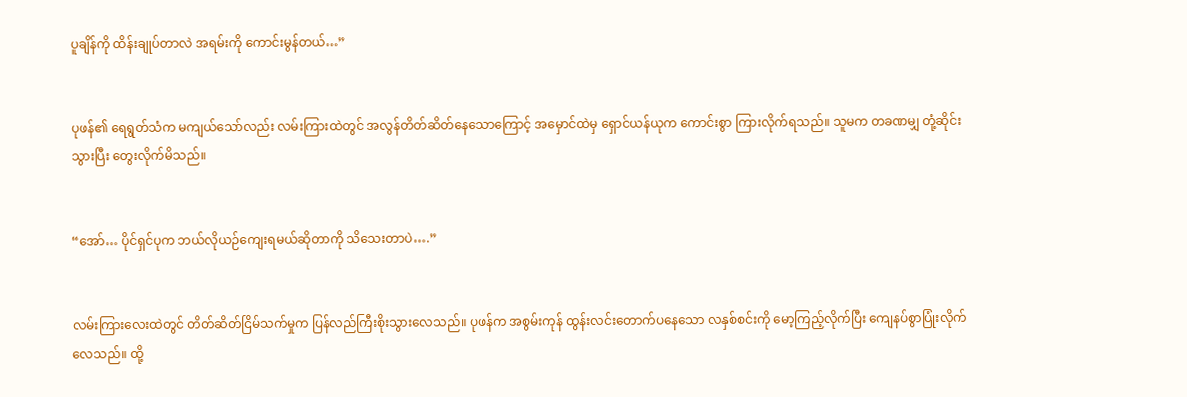ပူချိန်ကို ထိန်းချုပ်တာလဲ အရမ်းကို ကောင်းမွန်တယ်…”


ပုဖန်၏ ရေရွတ်သံက မကျယ်သော်လည်း လမ်းကြားထဲတွင် အလွန်တိတ်ဆိတ်နေသောကြောင့် အမှောင်ထဲမှ ရှောင်ယန်ယုက ကောင်းစွာ ကြားလိုက်ရသည်။ သူမက တခဏမျှ တုံ့ဆိုင်းသွားပြီး တွေးလိုက်မိသည်။


“အော်… ပိုင်ရှင်ပုက ဘယ်လိုယဉ်ကျေးရမယ်ဆိုတာကို သိသေးတာပဲ….”


လမ်းကြားလေးထဲတွင် တိတ်ဆိတ်ငြိမ်သက်မှုက ပြန်လည်ကြီးစိုးသွားလေသည်။ ပုဖန်က အစွမ်းကုန် ထွန်းလင်းတောက်ပနေသော လနှစ်စင်းကို မော့ကြည့်လိုက်ပြီး ကျေနပ်စွာပြုံးလိုက်လေသည်။ ထို့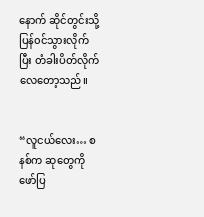နောက် ဆိုင်တွင်းသို့ ပြန်၀င်သွားလိုက်ပြီး တံခါးပိတ်လိုက်လေတော့သည်။


“လူငယ်လေး… စနစ်က ဆုတွေကို ဖော်ပြ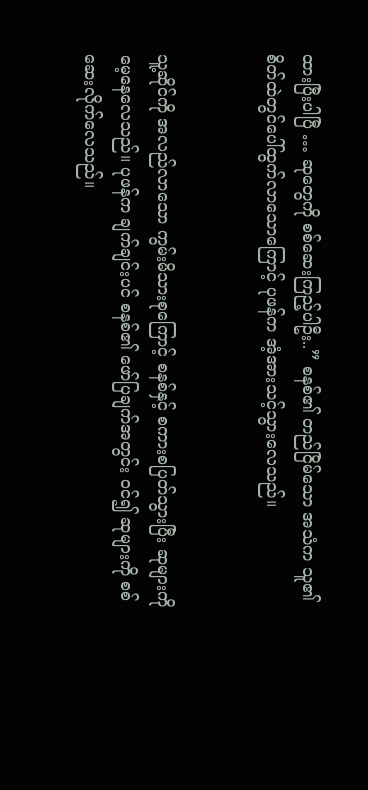ထားပြီးပါပြီ … ဆုတွေကို စစ်ဆေးကြည့်ပါဦး..” စနစ်၏ တည်ငြိမ်သော အသံက သူ၏ စိတ်ထဲတွင်ပေါ်ထွက်လာသောကြောင့် ပုဖန်က အံ့အားသင့်သွားလေသည်။


သူ့ဆိုင်ကို အလည်လာသော ကွမ်းမိသားစုကြောင့် စနစ်နှင့် စကားစပြတ်သွားပြီး ဆုများကို မေ့နေလေသည်။ ပုဖန်က ချက်ချင်းပင် စနစ်၏ ဖော်ပြချက်အတွင်း ၀င်၍ ဆုများကို စစ်ဆေးလိုက်လေသည်။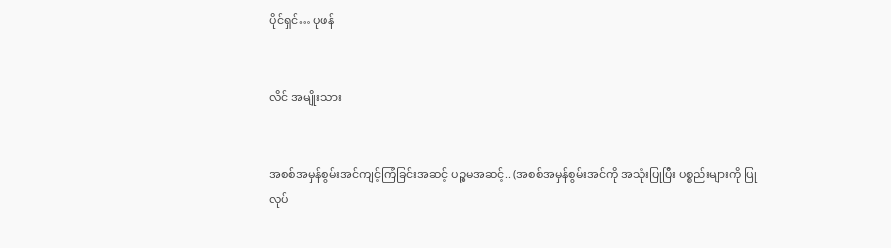ပိုင်ရှင်… ပုဖန်


လိင် အမျိုးသား


အစစ်အမှန်စွမ်းအင်ကျင့်ကြံခြင်းအဆင့် ပဉ္စမအဆင့်.. (အစစ်အမှန်စွမ်းအင်ကို အသုံးပြုပြီး ပစ္စည်းများကို ပြုလုပ်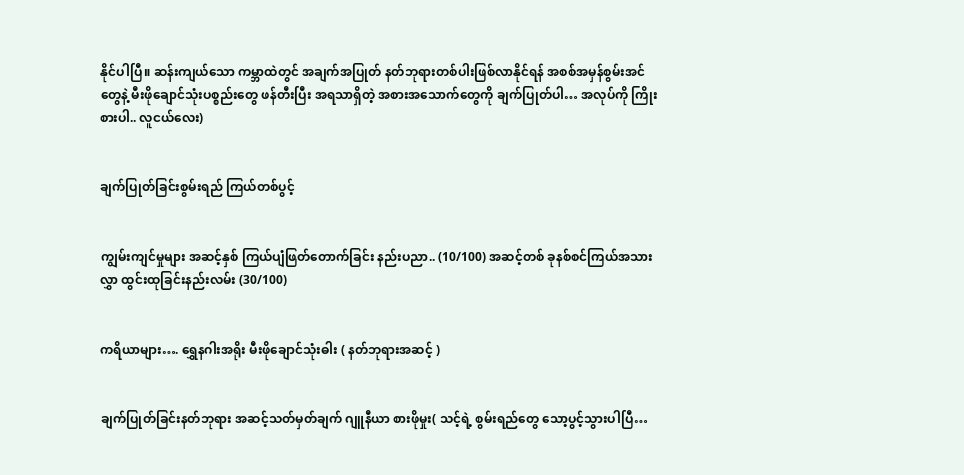နိုင်ပါပြီ။ ဆန်းကျယ်သော ကမ္ဘာထဲတွင် အချက်အပြုတ် နတ်ဘုရားတစ်ပါးဖြစ်လာနိုင်ရန် အစစ်အမှန်စွမ်းအင်တွေနဲ့ မီးဖိုချောင်သုံးပစ္စည်းတွေ ဖန်တီးပြီး အရသာရှိတဲ့ အစားအသောက်တွေကို ချက်ပြုတ်ပါ… အလုပ်ကို ကြိုးစားပါ.. လူငယ်လေး)


ချက်ပြုတ်ခြင်းစွမ်းရည် ကြယ်တစ်ပွင့်


ကျွမ်းကျင်မှုများ အဆင့်နှစ် ကြယ်ပျံဖြတ်တောက်ခြင်း နည်းပညာ.. (10/100) အဆင့်တစ် ခုနစ်စင်ကြယ်အသားလွှာ ထွင်းထုခြင်းနည်းလမ်း (30/100)


ကရိယာများ…. ရွှေနဂါးအရိုး မီးဖိုချောင်သုံးဓါး ( နတ်ဘုရားအဆင့် )


ချက်ပြုတ်ခြင်းနတ်ဘုရား အဆင့်သတ်မှတ်ချက် ဂျူနီယာ စားဖိုမှုး( သင့်ရဲ့ စွမ်းရည်တွေ သော့ပွင့်သွားပါပြီ…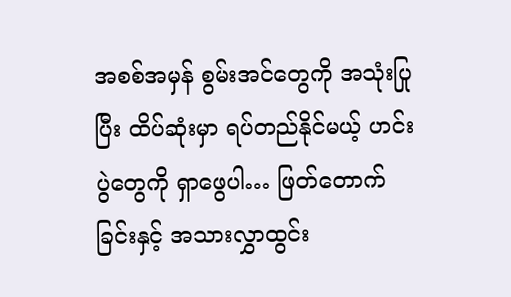အစစ်အမှန် စွမ်းအင်တွေကို အသုံးပြုပြီး ထိပ်ဆုံးမှာ ရပ်တည်နိုင်မယ့် ဟင်းပွဲတွေကို ရှာဖွေပါ… ဖြတ်တောက်ခြင်းနှင့် အသားလွှာထွင်း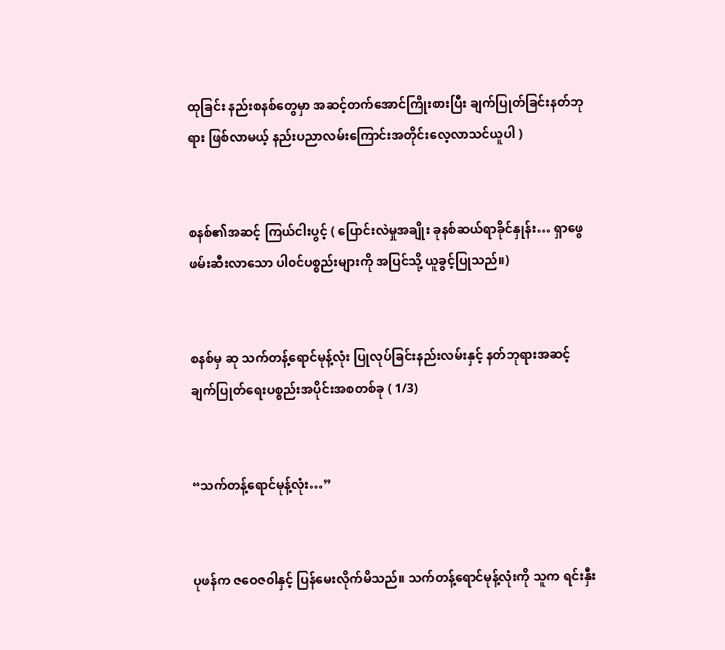ထုခြင်း နည်းစနစ်တွေမှာ အဆင့်တက်အောင်ကြိုးစားပြီး ချက်ပြုတ်ခြင်းနတ်ဘုရား ဖြစ်လာမယ့် နည်းပညာလမ်းကြောင်းအတိုင်းလေ့လာသင်ယူပါ )


စနစ်၏အဆင့် ကြယ်ငါးပွင့် ( ပြောင်းလဲမှုအချိုး ခုနစ်ဆယ်ရာခိုင်နှုန်း… ရှာဖွေ ဖမ်းဆီးလာသော ပါ၀င်ပစ္စည်းများကို အပြင်သို့ ယူခွင့်ပြုသည်။)


စနစ်မှ ဆု သက်တန့်ရောင်မုန့်လုံး ပြုလုပ်ခြင်းနည်းလမ်းနှင့် နတ်ဘုရားအဆင့် ချက်ပြုတ်ရေးပစ္စည်းအပိုင်းအစတစ်ခု ( 1/3)


“သက်တန့်ရောင်မုန့်လုံး…”


ပုဖန်က ဇဝေဇ၀ါနှင့် ပြန်မေးလိုက်မိသည်။ သက်တန့်ရောင်မုန့်လုံးကို သူက ရင်းနှီး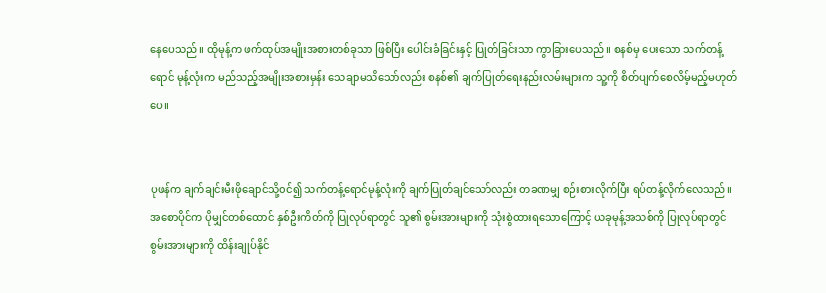နေပေသည်။ ထိုမုန့်က ဖက်ထုပ်အမျိုးအစားတစ်ခုသာ ဖြစ်ပြီး ပေါင်းခံခြင်းနှင့် ပြုတ်ခြင်းသာ ကွာခြားပေသည်။ စနစ်မှ ပေးသော သက်တန့်ရောင် မုန့်လုံးက မည်သည့်အမျိုးအစားမှန်း သေချာမသိသော်လည်း စနစ်၏ ချက်ပြုတ်ရေးနည်းလမ်းများက သူ့ကို စိတ်ပျက်စေလိမ့်မည့်မဟုတ်ပေ။


ပုဖန်က ချက်ချင်းမီးဖိုချောင်သို့၀င်၍ သက်တန့်ရောင်မုန့်လုံးကို ချက်ပြုတ်ချင်သော်လည်း တခဏမျှ စဉ်းစားလိုက်ပြီး ရပ်တန့်လိုက်လေသည်။ အစောပိုင်က ပိုမျှင်တစ်ထောင် နှစ်ဦးကိတ်ကို ပြုလုပ်ရာတွင် သူ၏ စွမ်းအားများကို သုံးစွဲထားရသောကြောင့် ယခုမုန့်အသစ်ကို ပြုလုပ်ရာတွင် စွမ်းအားများကို ထိန်းချုပ်နိုင်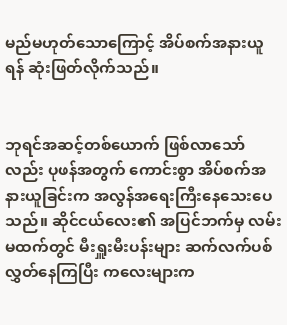မည်မဟုတ်သောကြောင့် အိပ်စက်အနားယူရန် ဆုံးဖြတ်လိုက်သည်။


ဘုရင်အဆင့်တစ်ယောက် ဖြစ်လာသော်လည်း ပုဖန်အတွက် ကောင်းစွာ အိပ်စက်အနားယူခြင်းက အလွန်အရေးကြီးနေသေးပေသည်။ ဆိုင်ငယ်လေး၏ အပြင်ဘက်မှ လမ်းမထက်တွင် မီးရှူးမီးပန်းများ ဆက်လက်ပစ်လွှတ်နေကြပြီး ကလေးများက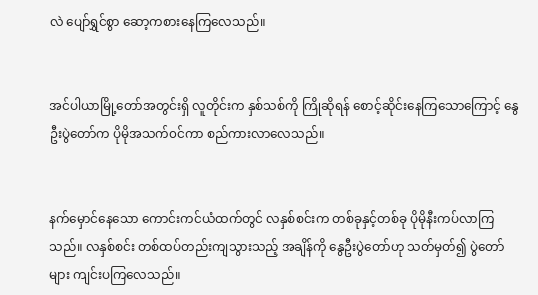လဲ ပျော်ရွှင်စွာ ဆော့ကစားနေကြလေသည်။


အင်ပါယာမြို့တော်အတွင်းရှိ လူတိုင်းက နှစ်သစ်ကို ကြိုဆိုရန် စောင့်ဆိုင်းနေကြသောကြောင့် နွေဦးပွဲတော်က ပိုမိုအသက်၀င်ကာ စည်ကားလာလေသည်။


နက်မှောင်နေသော ကောင်းကင်ယံထက်တွင် လနှစ်စင်းက တစ်ခုနှင့်တစ်ခု ပိုမိုနီးကပ်လာကြသည်။ လနှစ်စင်း တစ်ထပ်တည်းကျသွားသည့် အချိန်ကို နွေဦးပွဲတော်ဟု သတ်မှတ်၍ ပွဲတော်များ ကျင်းပကြလေသည်။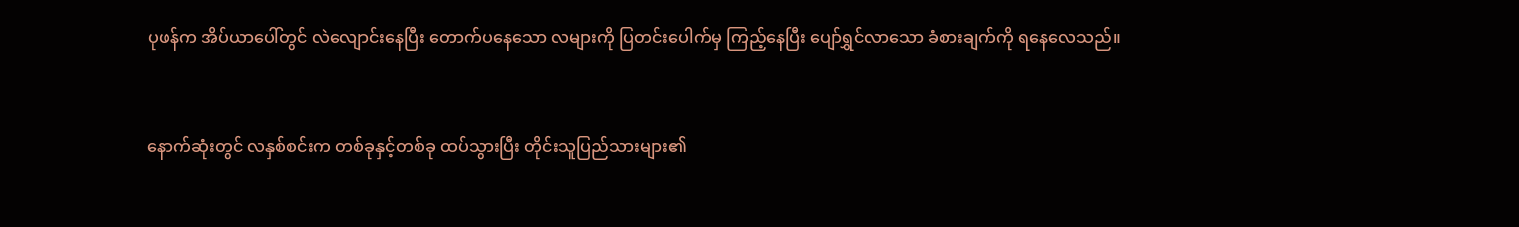ပုဖန်က အိပ်ယာပေါ်တွင် လဲလျောင်းနေပြီး တောက်ပနေသော လများကို ပြတင်းပေါက်မှ ကြည့်နေပြီး ပျော်ရွှင်လာသော ခံစားချက်ကို ရနေလေသည်။


နောက်ဆုံးတွင် လနှစ်စင်းက တစ်ခုနှင့်တစ်ခု ထပ်သွားပြီး တိုင်းသူပြည်သားများ၏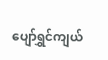ပျော်ရွှင်ကျယ်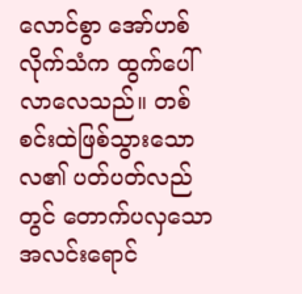လောင်စွာ အော်ဟစ်လိုက်သံက ထွက်ပေါ်လာလေသည်။ တစ်စင်းထဲဖြစ်သွားသော လ၏ ပတ်ပတ်လည်တွင် တောက်ပလှသော အလင်းရောင်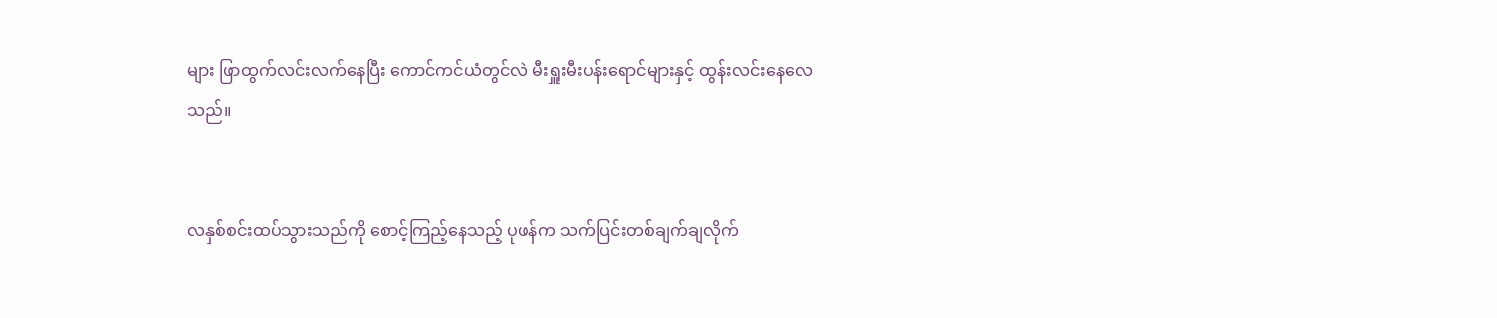များ ဖြာထွက်လင်းလက်နေပြီး ကောင်ကင်ယံတွင်လဲ မီးရှူးမီးပန်းရောင်များနှင့် ထွန်းလင်းနေလေသည်။


လနှစ်စင်းထပ်သွားသည်ကို စောင့်ကြည့်နေသည့် ပုဖန်က သက်ပြင်းတစ်ချက်ချလိုက်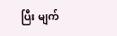ပြီး မျက်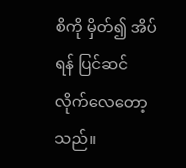စိကို မှိတ်၍ အိပ်ရန် ပြင်ဆင်လိုက်လေတော့သည်။